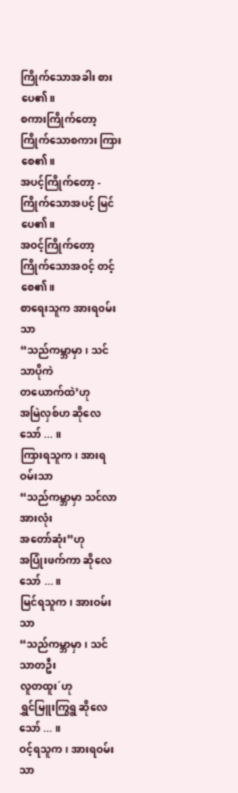ကြိုက်သောအခါး စားပေ၏။
စကားကြိုက်တော့
ကြိုက်သောစကား ကြားစေ၏။
အပင့်ကြိုက်တော့ -
ကြိုက်သောအပင့် မြင်ပေ၏။
အဝင့်ကြိုက်တော့
ကြိုက်သောအဝင့် တင့်စေ၏။
စာရေးသူက အားရ၀မ်းသာ
“သည်ကမ္ဘာမှာ၊ သင်သာပိုကဲ
တယောက်ထဲ’ဟု
အမြဲလှစ်ဟ ဆိုလေသော် ... ။
ကြားရသူက၊ အားရဝမ်းသာ
“သည်ကမ္ဘာမှာ သင်လာအားလုံး
အတော်ဆုံး”ဟု
အပြုံးဖက်ကာ ဆိုလေသော် ...။
မြင်ရသူက၊ အားဝမ်းသာ
“သည်ကမ္ဘာမှာ၊ သင်သာတဦး
လူတထူး´ဟု
ရွှင်မြူးကြွရွ ဆိုလေသော် ... ။
ဝင့်ရသူက၊ အားရဝမ်းသာ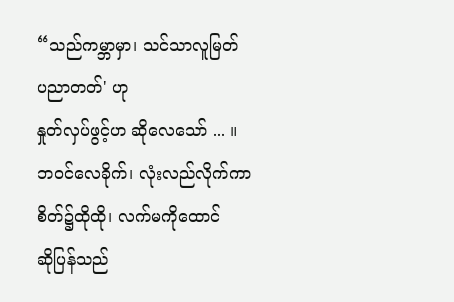“သည်ကမ္ဘာမှာ၊ သင်သာလူမြတ်
ပညာတတ်' ဟု
နှုတ်လှပ်ဖွင့်ဟ ဆိုလေသော် ... ။
ဘဝင်လေခိုက်၊ လုံးလည်လိုက်ကာ
စိတ်၌ထိုထို၊ လက်မကိုထောင်
ဆိုပြန်သည်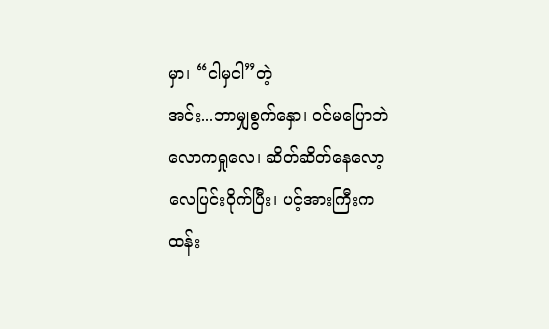မှာ၊ “ငါမှငါ”တဲ့
အင်း...ဘာမျှစွက်နှော၊ ဝင်မပြောဘဲ
လောကရှုလေ၊ ဆိတ်ဆိတ်နေလော့
လေပြင်းဝိုက်ပြီး၊ ပင့်အားကြီးက
ထန်း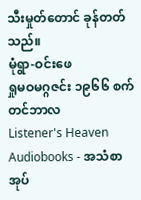သီးမှုတ်တောင် ခုန်တတ်သည်။
မုံရွာ-ဝင်းဖေ
ရှုမဝမဂ္ဂဇင်း ၁၉၆၆ စက်တင်ဘာလ
Listener's Heaven Audiobooks - အသံစာအုပ်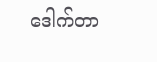ဒေါက်တာ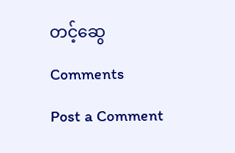တင့်ဆွေ
Comments
Post a Comment